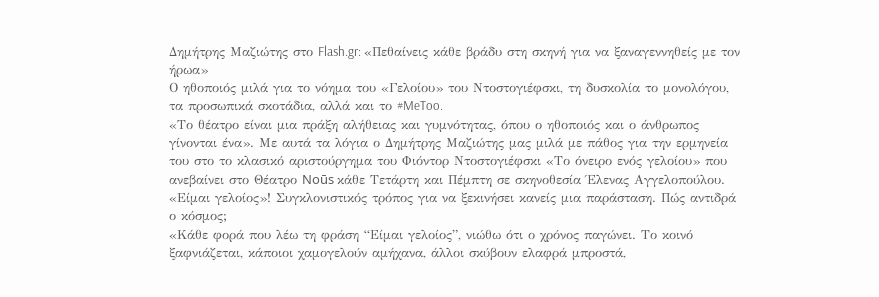Δημήτρης Μαζιώτης στο Flash.gr: «Πεθαίνεις κάθε βράδυ στη σκηνή για να ξαναγεννηθείς με τον ήρωα»
Ο ηθοποιός μιλά για το νόημα του «Γελοίου» του Ντοστογιέφσκι, τη δυσκολία το μονολόγου, τα προσωπικά σκοτάδια, αλλά και το #MeToo.
«Το θέατρο είναι μια πράξη αλήθειας και γυμνότητας, όπου ο ηθοποιός και ο άνθρωπος γίνονται ένα». Με αυτά τα λόγια ο Δημήτρης Μαζιώτης μας μιλά με πάθος για την ερμηνεία του στο το κλασικό αριστούργημα του Φιόντορ Ντοστογιέφσκι «Το όνειρο ενός γελοίου» που ανεβαίνει στο Θέατρο Noūs κάθε Τετάρτη και Πέμπτη σε σκηνοθεσία Έλενας Αγγελοπούλου.
«Είμαι γελοίος»! Συγκλονιστικός τρόπος για να ξεκινήσει κανείς μια παράσταση. Πώς αντιδρά ο κόσμος;
«Κάθε φορά που λέω τη φράση “Είμαι γελοίος”, νιώθω ότι ο χρόνος παγώνει. Το κοινό ξαφνιάζεται, κάποιοι χαμογελούν αμήχανα, άλλοι σκύβουν ελαφρά μπροστά,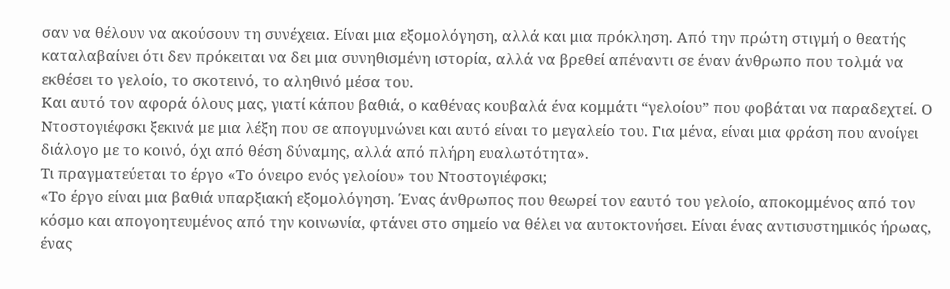σαν να θέλουν να ακούσουν τη συνέχεια. Είναι μια εξομολόγηση, αλλά και μια πρόκληση. Από την πρώτη στιγμή ο θεατής καταλαβαίνει ότι δεν πρόκειται να δει μια συνηθισμένη ιστορία, αλλά να βρεθεί απέναντι σε έναν άνθρωπο που τολμά να εκθέσει το γελοίο, το σκοτεινό, το αληθινό μέσα του.
Και αυτό τον αφορά όλους μας, γιατί κάπου βαθιά, ο καθένας κουβαλά ένα κομμάτι “γελοίου” που φοβάται να παραδεχτεί. Ο Ντοστογιέφσκι ξεκινά με μια λέξη που σε απογυμνώνει και αυτό είναι το μεγαλείο του. Για μένα, είναι μια φράση που ανοίγει διάλογο με το κοινό, όχι από θέση δύναμης, αλλά από πλήρη ευαλωτότητα».
Τι πραγματεύεται το έργο «Το όνειρο ενός γελοίου» του Ντοστογιέφσκι;
«Το έργο είναι μια βαθιά υπαρξιακή εξομολόγηση. Ένας άνθρωπος που θεωρεί τον εαυτό του γελοίο, αποκομμένος από τον κόσμο και απογοητευμένος από την κοινωνία, φτάνει στο σημείο να θέλει να αυτοκτονήσει. Είναι ένας αντισυστημικός ήρωας, ένας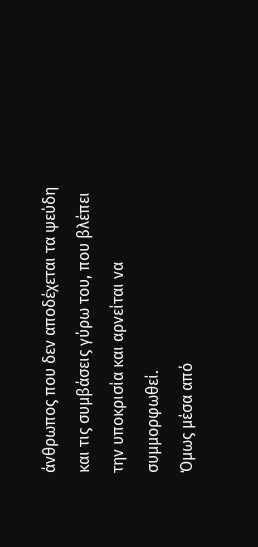άνθρωπος που δεν αποδέχεται τα ψεύδη και τις συμβάσεις γύρω του, που βλέπει την υποκρισία και αρνείται να συμμορφωθεί.
Όμως μέσα από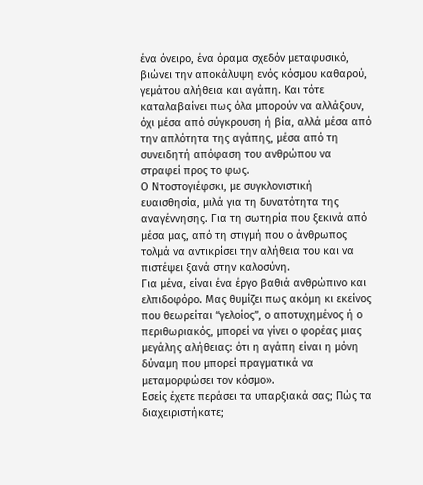ένα όνειρο, ένα όραμα σχεδόν μεταφυσικό, βιώνει την αποκάλυψη ενός κόσμου καθαρού, γεμάτου αλήθεια και αγάπη. Και τότε καταλαβαίνει πως όλα μπορούν να αλλάξουν, όχι μέσα από σύγκρουση ή βία, αλλά μέσα από την απλότητα της αγάπης, μέσα από τη συνειδητή απόφαση του ανθρώπου να στραφεί προς το φως.
Ο Ντοστογιέφσκι, με συγκλονιστική ευαισθησία, μιλά για τη δυνατότητα της αναγέννησης. Για τη σωτηρία που ξεκινά από μέσα μας, από τη στιγμή που ο άνθρωπος τολμά να αντικρίσει την αλήθεια του και να πιστέψει ξανά στην καλοσύνη.
Για μένα, είναι ένα έργο βαθιά ανθρώπινο και ελπιδοφόρο. Μας θυμίζει πως ακόμη κι εκείνος που θεωρείται “γελοίος”, ο αποτυχημένος ή ο περιθωριακός, μπορεί να γίνει ο φορέας μιας μεγάλης αλήθειας: ότι η αγάπη είναι η μόνη δύναμη που μπορεί πραγματικά να μεταμορφώσει τον κόσμο».
Εσείς έχετε περάσει τα υπαρξιακά σας; Πώς τα διαχειριστήκατε;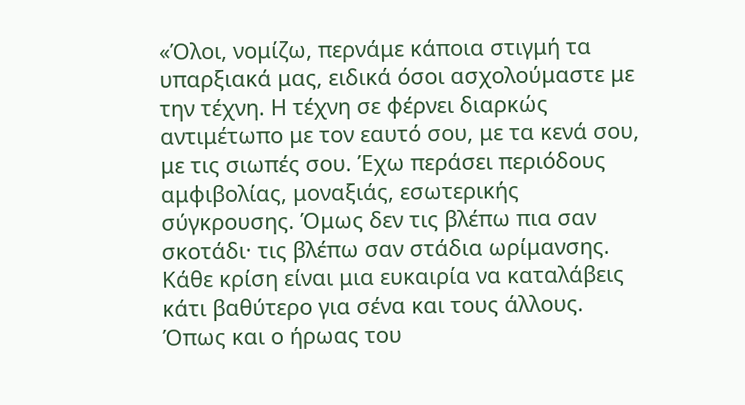«Όλοι, νομίζω, περνάμε κάποια στιγμή τα υπαρξιακά μας, ειδικά όσοι ασχολούμαστε με την τέχνη. Η τέχνη σε φέρνει διαρκώς αντιμέτωπο με τον εαυτό σου, με τα κενά σου, με τις σιωπές σου. Έχω περάσει περιόδους αμφιβολίας, μοναξιάς, εσωτερικής σύγκρουσης. Όμως δεν τις βλέπω πια σαν σκοτάδι· τις βλέπω σαν στάδια ωρίμανσης. Κάθε κρίση είναι μια ευκαιρία να καταλάβεις κάτι βαθύτερο για σένα και τους άλλους.
Όπως και ο ήρωας του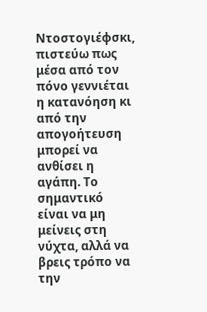Ντοστογιέφσκι, πιστεύω πως μέσα από τον πόνο γεννιέται η κατανόηση κι από την απογοήτευση μπορεί να ανθίσει η αγάπη. Το σημαντικό είναι να μη μείνεις στη νύχτα, αλλά να βρεις τρόπο να την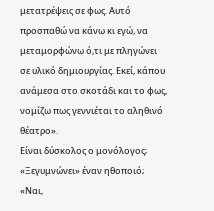μετατρέψεις σε φως. Αυτό προσπαθώ να κάνω κι εγώ, να μεταμορφώνω ό,τι με πληγώνει σε υλικό δημιουργίας. Εκεί, κάπου ανάμεσα στο σκοτάδι και το φως, νομίζω πως γεννιέται το αληθινό θέατρο».
Είναι δύσκολος ο μονόλογος; «Ξεγυμνώνει» έναν ηθοποιό;
«Ναι,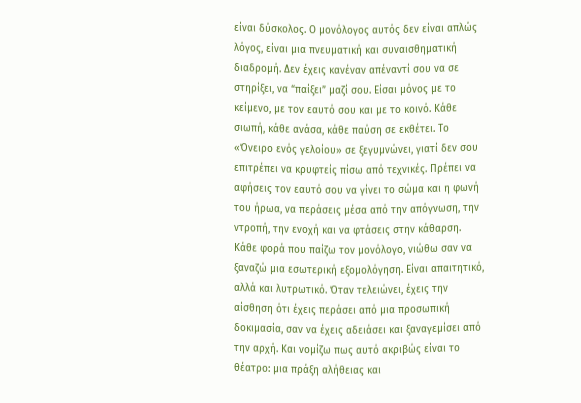είναι δύσκολος. Ο μονόλογος αυτός δεν είναι απλώς λόγος, είναι μια πνευματική και συναισθηματική διαδρομή. Δεν έχεις κανέναν απέναντί σου να σε στηρίξει, να “παίξει” μαζί σου. Είσαι μόνος με το κείμενο, με τον εαυτό σου και με το κοινό. Κάθε σιωπή, κάθε ανάσα, κάθε παύση σε εκθέτει. Το «Όνειρο ενός γελοίου» σε ξεγυμνώνει, γιατί δεν σου επιτρέπει να κρυφτείς πίσω από τεχνικές. Πρέπει να αφήσεις τον εαυτό σου να γίνει το σώμα και η φωνή του ήρωα, να περάσεις μέσα από την απόγνωση, την ντροπή, την ενοχή και να φτάσεις στην κάθαρση.
Κάθε φορά που παίζω τον μονόλογο, νιώθω σαν να ξαναζώ μια εσωτερική εξομολόγηση. Είναι απαιτητικό, αλλά και λυτρωτικό. Όταν τελειώνει, έχεις την αίσθηση ότι έχεις περάσει από μια προσωπική δοκιμασία, σαν να έχεις αδειάσει και ξαναγεμίσει από την αρχή. Και νομίζω πως αυτό ακριβώς είναι το θέατρο: μια πράξη αλήθειας και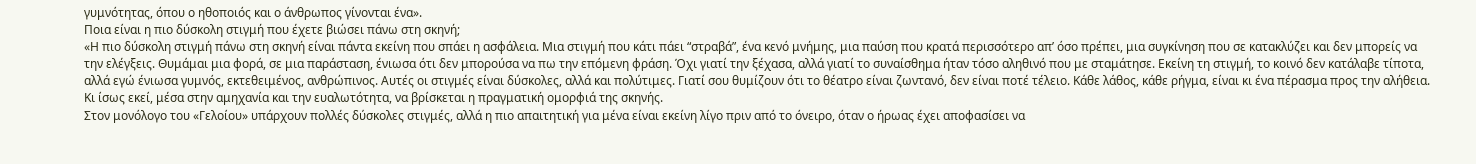γυμνότητας, όπου ο ηθοποιός και ο άνθρωπος γίνονται ένα».
Ποια είναι η πιο δύσκολη στιγμή που έχετε βιώσει πάνω στη σκηνή;
«Η πιο δύσκολη στιγμή πάνω στη σκηνή είναι πάντα εκείνη που σπάει η ασφάλεια. Μια στιγμή που κάτι πάει “στραβά”, ένα κενό μνήμης, μια παύση που κρατά περισσότερο απ’ όσο πρέπει, μια συγκίνηση που σε κατακλύζει και δεν μπορείς να την ελέγξεις. Θυμάμαι μια φορά, σε μια παράσταση, ένιωσα ότι δεν μπορούσα να πω την επόμενη φράση. Όχι γιατί την ξέχασα, αλλά γιατί το συναίσθημα ήταν τόσο αληθινό που με σταμάτησε. Εκείνη τη στιγμή, το κοινό δεν κατάλαβε τίποτα, αλλά εγώ ένιωσα γυμνός, εκτεθειμένος, ανθρώπινος. Αυτές οι στιγμές είναι δύσκολες, αλλά και πολύτιμες. Γιατί σου θυμίζουν ότι το θέατρο είναι ζωντανό, δεν είναι ποτέ τέλειο. Κάθε λάθος, κάθε ρήγμα, είναι κι ένα πέρασμα προς την αλήθεια. Κι ίσως εκεί, μέσα στην αμηχανία και την ευαλωτότητα, να βρίσκεται η πραγματική ομορφιά της σκηνής.
Στον μονόλογο του «Γελοίου» υπάρχουν πολλές δύσκολες στιγμές, αλλά η πιο απαιτητική για μένα είναι εκείνη λίγο πριν από το όνειρο, όταν ο ήρωας έχει αποφασίσει να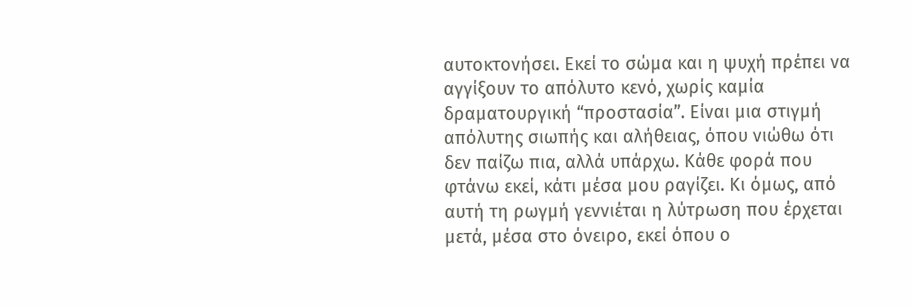αυτοκτονήσει. Εκεί το σώμα και η ψυχή πρέπει να αγγίξουν το απόλυτο κενό, χωρίς καμία δραματουργική “προστασία”. Είναι μια στιγμή απόλυτης σιωπής και αλήθειας, όπου νιώθω ότι δεν παίζω πια, αλλά υπάρχω. Κάθε φορά που φτάνω εκεί, κάτι μέσα μου ραγίζει. Κι όμως, από αυτή τη ρωγμή γεννιέται η λύτρωση που έρχεται μετά, μέσα στο όνειρο, εκεί όπου ο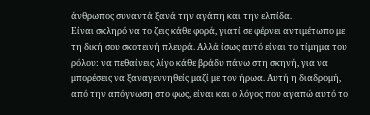άνθρωπος συναντά ξανά την αγάπη και την ελπίδα.
Είναι σκληρό να το ζεις κάθε φορά, γιατί σε φέρνει αντιμέτωπο με τη δική σου σκοτεινή πλευρά. Αλλά ίσως αυτό είναι το τίμημα του ρόλου: να πεθαίνεις λίγο κάθε βράδυ πάνω στη σκηνή, για να μπορέσεις να ξαναγεννηθείς μαζί με τον ήρωα. Αυτή η διαδρομή, από την απόγνωση στο φως, είναι και ο λόγος που αγαπώ αυτό το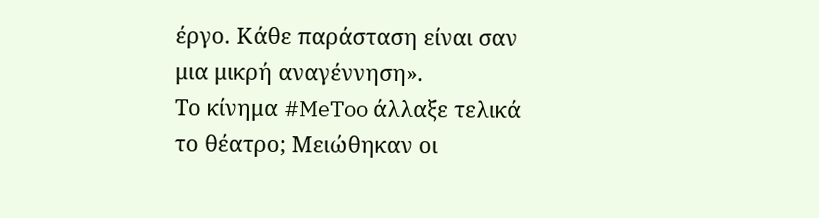έργο. Κάθε παράσταση είναι σαν μια μικρή αναγέννηση».
Το κίνημα #MeToo άλλαξε τελικά το θέατρο; Μειώθηκαν οι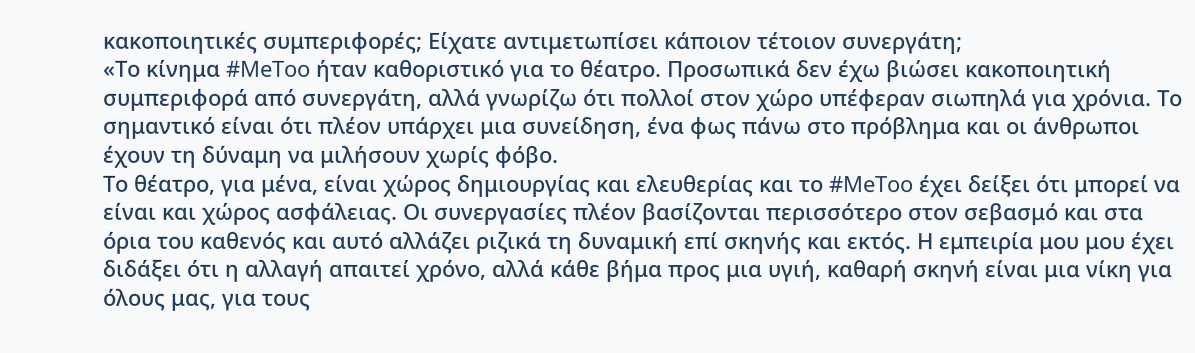κακοποιητικές συμπεριφορές; Είχατε αντιμετωπίσει κάποιον τέτοιον συνεργάτη;
«Το κίνημα #MeToo ήταν καθοριστικό για το θέατρο. Προσωπικά δεν έχω βιώσει κακοποιητική συμπεριφορά από συνεργάτη, αλλά γνωρίζω ότι πολλοί στον χώρο υπέφεραν σιωπηλά για χρόνια. Το σημαντικό είναι ότι πλέον υπάρχει μια συνείδηση, ένα φως πάνω στο πρόβλημα και οι άνθρωποι έχουν τη δύναμη να μιλήσουν χωρίς φόβο.
Το θέατρο, για μένα, είναι χώρος δημιουργίας και ελευθερίας και το #MeToo έχει δείξει ότι μπορεί να είναι και χώρος ασφάλειας. Οι συνεργασίες πλέον βασίζονται περισσότερο στον σεβασμό και στα όρια του καθενός και αυτό αλλάζει ριζικά τη δυναμική επί σκηνής και εκτός. Η εμπειρία μου μου έχει διδάξει ότι η αλλαγή απαιτεί χρόνο, αλλά κάθε βήμα προς μια υγιή, καθαρή σκηνή είναι μια νίκη για όλους μας, για τους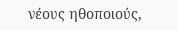νέους ηθοποιούς,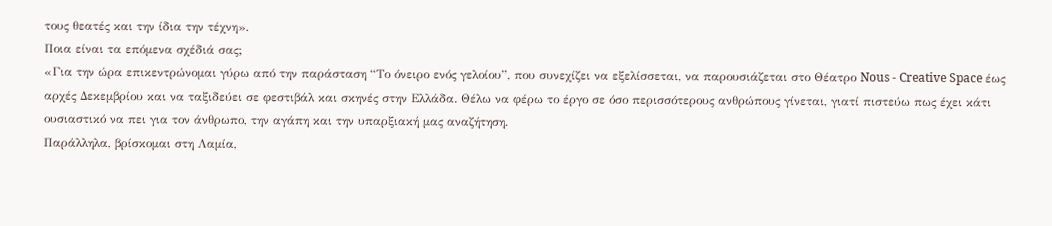τους θεατές και την ίδια την τέχνη».
Ποια είναι τα επόμενα σχέδιά σας;
«Για την ώρα επικεντρώνομαι γύρω από την παράσταση “Το όνειρο ενός γελοίου”, που συνεχίζει να εξελίσσεται, να παρουσιάζεται στο Θέατρο Nous - Creative Space έως αρχές Δεκεμβρίου και να ταξιδεύει σε φεστιβάλ και σκηνές στην Ελλάδα. Θέλω να φέρω το έργο σε όσο περισσότερους ανθρώπους γίνεται, γιατί πιστεύω πως έχει κάτι ουσιαστικό να πει για τον άνθρωπο, την αγάπη και την υπαρξιακή μας αναζήτηση.
Παράλληλα, βρίσκομαι στη Λαμία,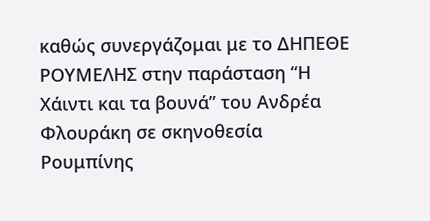καθώς συνεργάζομαι με το ΔΗΠΕΘΕ ΡΟΥΜΕΛΗΣ στην παράσταση “Η Χάιντι και τα βουνά” του Ανδρέα Φλουράκη σε σκηνοθεσία Ρουμπίνης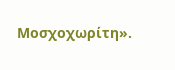Μοσχοχωρίτη».